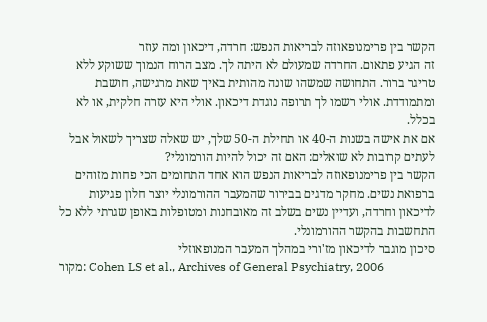הקשר בין פרימנופאוזה לבריאות הנפש: חרדה, דיכאון ומה עוזר
זה הגיע פתאום. החרדה שמעולם לא היתה לך. מצב הרוח הנמוך ששוקע ללא טריגר ברור. התחושה שמשהו שונה מהותית באיך שאת מרגישה, חושבת ומתמודדת. אולי רשמו לך תרופה נוגדת דיכאון. אולי היא עזרה חלקית, או לא בכלל.
אם את אישה בשנות ה-40 או תחילת ה-50 שלך, יש שאלה שצריך לשאול אבל לעתים קרובות לא שואלים: האם זה יכול להיות הורמונלי?
הקשר בין פרימנופאוזה לבריאות הנפש הוא אחד התחומים הכי פחות מזוהים ברפואת נשים. מחקר מדגים בבירור שהמעבר ההורמונלי יוצר חלון פגיעות לדיכאון וחרדה, ועדיין נשים בשלב זה מאובחנות ומטופלות באופן שגרתי ללא כל התחשבות בהקשר ההורמונלי.
סיכון מוגבר לדיכאון מז'ורי במהלך המעבר המנופאוזלי
מקור: Cohen LS et al., Archives of General Psychiatry, 2006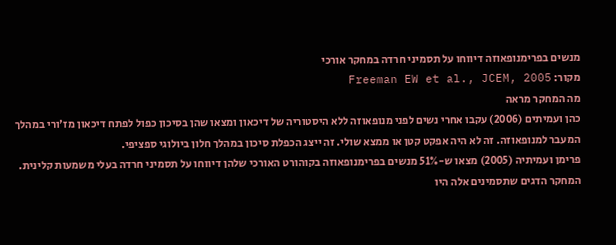מנשים בפרימנופאוזה דיווחו על תסמיני חרדה במחקר אורכי
מקור: Freeman EW et al., JCEM, 2005
מה המחקר מראה
כהן ועמיתים (2006) עקבו אחרי נשים לפני מנופאוזה ללא היסטוריה של דיכאון ומצאו שהן בסיכון כפול לפתח דיכאון מז'ורי במהלך המעבר למנופאוזה. זה לא היה אפקט קטן או ממצא שולי. זה ייצג הכפלת סיכון במהלך חלון ביולוגי ספציפי.
פרימן ועמיתיה (2005) מצאו ש-51% מנשים בפרימנופאוזה בקוהורט האורכי שלהן דיווחו על תסמיני חרדה בעלי משמעות קלינית. המחקר הדגים שתסמינים אלה היו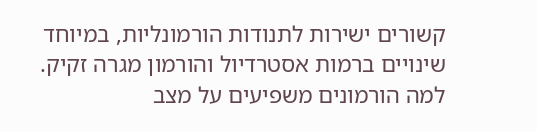קשורים ישירות לתנודות הורמונליות, במיוחד שינויים ברמות אסטרדיול והורמון מגרה זקיק.
למה הורמונים משפיעים על מצב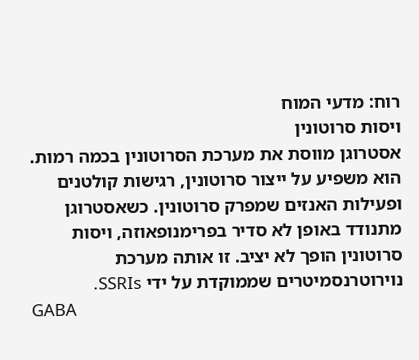רוח: מדעי המוח
ויסות סרוטונין
אסטרוגן מווסת את מערכת הסרוטונין בכמה רמות. הוא משפיע על ייצור סרוטונין, רגישות קולטנים ופעילות האנזים שמפרק סרוטונין. כשאסטרוגן מתנודד באופן לא סדיר בפרימנופאוזה, ויסות סרוטונין הופך לא יציב. זו אותה מערכת נוירוטרנסמיטרים שממוקדת על ידי SSRIs.
GABA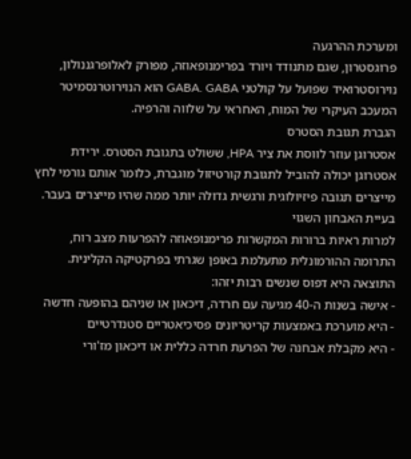ומערכת ההרגעה
פרוגסטרון, שגם מתנודד ויורד בפרימנופאוזה, מפורק לאלופרגננולון, נוירוסטרואיד שפועל על קולטני GABA. GABA הוא הנוירוטרנסמיטר המעכב העיקרי של המוח, האחראי על שלווה והרפיה.
הגברת תגובת הסטרס
אסטרוגן עוזר לווסת את ציר HPA, ששולט בתגובת הסטרס. ירידת אסטרוגן יכולה להוביל לתגובת קורטיזול מוגברת, כלומר אותם גורמי לחץ מייצרים תגובה פיזיולוגית ורגשית גדולה יותר ממה שהיו מייצרים בעבר.
בעיית האבחון השגוי
למרות ראיות ברורות המקשרות פרימנופאוזה להפרעות מצב רוח, התרומה ההורמונלית מתעלמת באופן שגרתי בפרקטיקה הקלינית. התוצאה היא דפוס שנשים רבות יזהו:
- אישה בשנות ה-40 מגיעה עם חרדה, דיכאון או שניהם בהופעה חדשה
- היא מוערכת באמצעות קריטריונים פסיכיאטריים סטנדרטיים
- היא מקבלת אבחנה של הפרעת חרדה כללית או דיכאון מז'ורי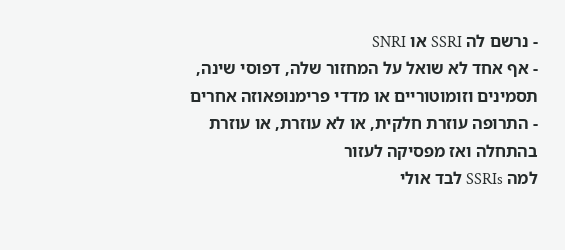- נרשם לה SSRI או SNRI
- אף אחד לא שואל על המחזור שלה, דפוסי שינה, תסמינים וזומוטוריים או מדדי פרימנופאוזה אחרים
- התרופה עוזרת חלקית, או לא עוזרת, או עוזרת בהתחלה ואז מפסיקה לעזור
למה SSRIs לבד אולי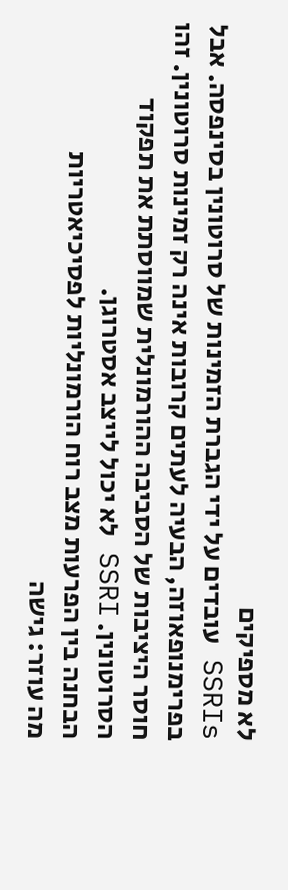לא מספיקים
SSRIs עובדים על ידי הגברת הזמינות של סרוטונין בסינפסה. אבל בפרימנופאוזה, הבעיה לעתים קרובות אינה רק זמינות סרוטונין. זהו חוסר היציבות של הסביבה ההורמונלית שמווסתת את תפקוד הסרוטונין. SSRI לא יכול לייצב אסטרוגן.
הבחנה בין הפרעות מצב רוח הורמונליות לפסיכיאטריות
מה עוזר: גישה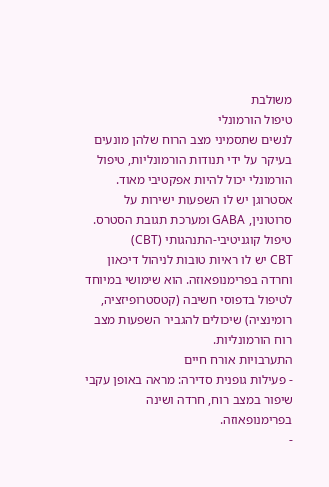משולבת
טיפול הורמונלי
לנשים שתסמיני מצב הרוח שלהן מונעים בעיקר על ידי תנודות הורמונליות, טיפול הורמונלי יכול להיות אפקטיבי מאוד. אסטרוגן יש לו השפעות ישירות על סרוטונין, GABA ומערכת תגובת הסטרס.
טיפול קוגניטיבי-התנהגותי (CBT)
CBT יש לו ראיות טובות לניהול דיכאון וחרדה בפרימנופאוזה. הוא שימושי במיוחד לטיפול בדפוסי חשיבה (קטסטרופיזציה, רומינציה) שיכולים להגביר השפעות מצב רוח הורמונליות.
התערבויות אורח חיים
- פעילות גופנית סדירה: מראה באופן עקבי שיפור במצב רוח, חרדה ושינה בפרימנופאוזה.
-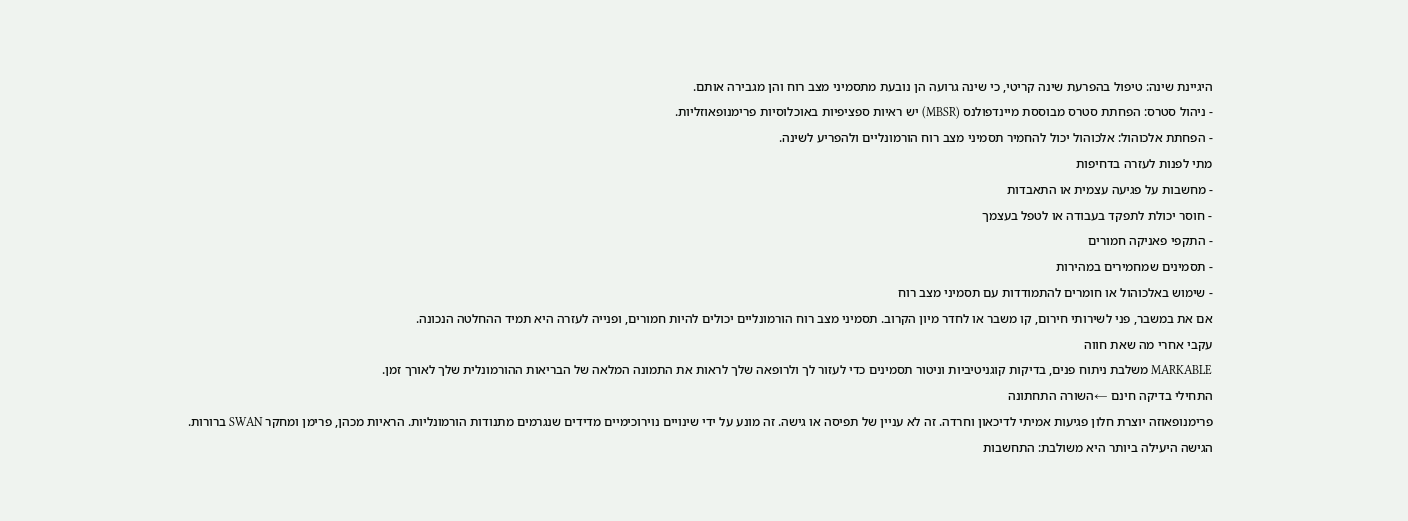היגיינת שינה: טיפול בהפרעת שינה קריטי, כי שינה גרועה הן נובעת מתסמיני מצב רוח והן מגבירה אותם.
- ניהול סטרס: הפחתת סטרס מבוססת מיינדפולנס (MBSR) יש ראיות ספציפיות באוכלוסיות פרימנופאוזליות.
- הפחתת אלכוהול: אלכוהול יכול להחמיר תסמיני מצב רוח הורמונליים ולהפריע לשינה.
מתי לפנות לעזרה בדחיפות
- מחשבות על פגיעה עצמית או התאבדות
- חוסר יכולת לתפקד בעבודה או לטפל בעצמך
- התקפי פאניקה חמורים
- תסמינים שמחמירים במהירות
- שימוש באלכוהול או חומרים להתמודדות עם תסמיני מצב רוח
אם את במשבר, פני לשירותי חירום, קו משבר או לחדר מיון הקרוב. תסמיני מצב רוח הורמונליים יכולים להיות חמורים, ופנייה לעזרה היא תמיד ההחלטה הנכונה.
עקבי אחרי מה שאת חווה
MARKABLE משלבת ניתוח פנים, בדיקות קוגניטיביות וניטור תסמינים כדי לעזור לך ולרופאה שלך לראות את התמונה המלאה של הבריאות ההורמונלית שלך לאורך זמן.
התחילי בדיקה חינם ←השורה התחתונה
פרימנופאוזה יוצרת חלון פגיעות אמיתי לדיכאון וחרדה. זה לא עניין של תפיסה או גישה. זה מונע על ידי שינויים נוירוכימיים מדידים שנגרמים מתנודות הורמונליות. הראיות מכהן, פרימן ומחקר SWAN ברורות.
הגישה היעילה ביותר היא משולבת: התחשבות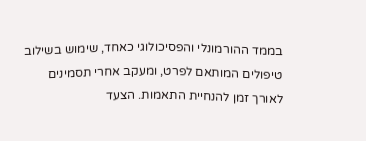בממד ההורמונלי והפסיכולוגי כאחד, שימוש בשילוב טיפולים המותאם לפרט, ומעקב אחרי תסמינים לאורך זמן להנחיית התאמות. הצעד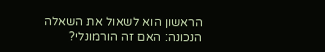הראשון הוא לשאול את השאלה הנכונה: האם זה הורמונלי?